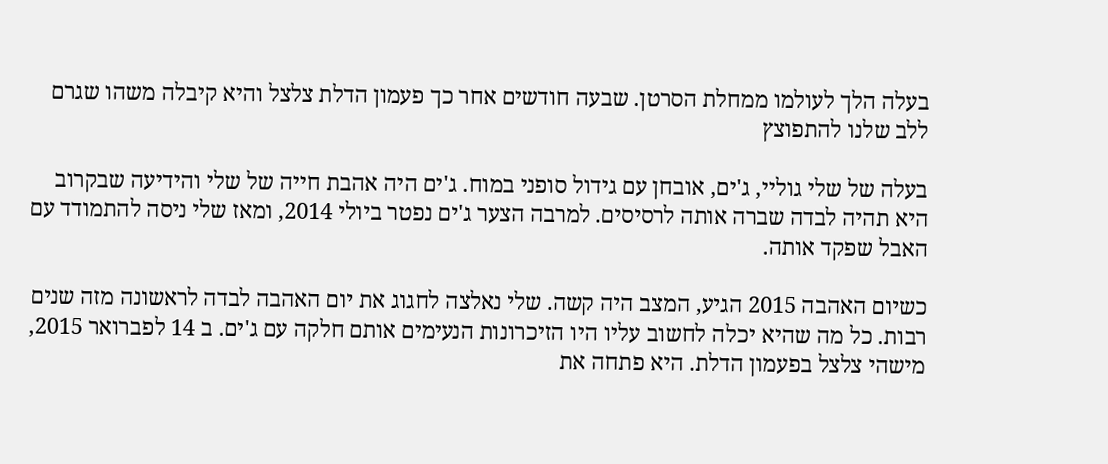בעלה הלך לעולמו ממחלת הסרטן. שבעה חודשים אחר כך פעמון הדלת צלצל והיא קיבלה משהו שגרם ללב שלנו להתפוצץ

בעלה של שלי גוליי, ג'ים, אובחן עם גידול סופני במוח. ג'ים היה אהבת חייה של שלי והידיעה שבקרוב היא תהיה לבדה שברה אותה לרסיסים. למרבה הצער ג'ים נפטר ביולי 2014, ומאז שלי ניסה להתמודד עם האבל שפקד אותה.

כשיום האהבה 2015 הגיע, המצב היה קשה. שלי נאלצה לחגוג את יום האהבה לבדה לראשונה מזה שנים רבות. כל מה שהיא יכלה לחשוב עליו היו הזיכרונות הנעימים אותם חלקה עם ג'ים. ב 14 לפברואר 2015, מישהי צלצל בפעמון הדלת. היא פתחה את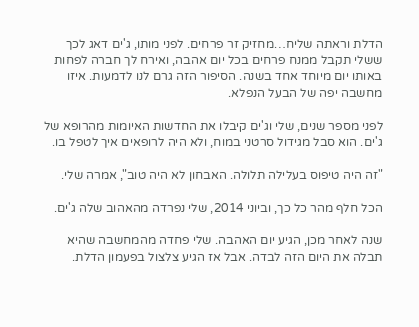הדלת וראתה שליח…מחזיק זר פרחים. לפני מותו, ג'ים דאג לכך ששלי תקבל ממנח פרחים בכל יום אהבה, ואירח לך חברה לפחות באותו יום מיוחד אחד בשנה. הסיפור הזה גרם לנו לדמעות. איזו מחשבה יפה של הבעל הנפלא.

לפני מספר שנים, שלי וג'ים קיבלו את החדשות האיומות מהרופא של ג'ים. הוא סבל מגידול סרטני במוח, ולא היה לרופאים איך לטפל בו.

"זה היה טיפוס בעלילה תלולה. האבחון לא היה טוב", אמרה שלי.

הכל חלף מהר כל כך, וביוני 2014, שלי נפרדה מהאהוב שלה ג'ים.

שנה לאחר מכן, הגיע יום האהבה. שלי פחדה מהמחשבה שהיא תבלה את היום הזה לבדה. אבל אז הגיע צלצול בפעמון הדלת.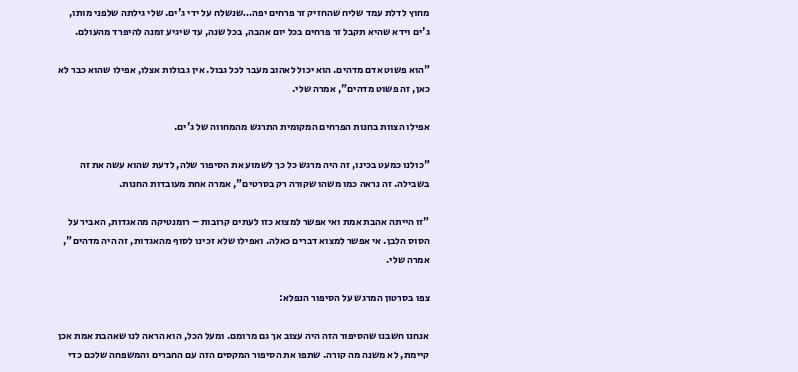מחוץ לדלת עמד שליח שהחזיק זר פרחים יפה…שנשלח על ידי ג'ים. שלי גילתה שלפני מותו, ג'ים וידא שהיא תקבל זר פרחים בכל יום אהבה, בכל שנה, עד שיגיע זמנה להיפרד מהעולם.

"הוא פשוט אדם מדהים. הוא יכול לאהוב מעבר לכל גבול. אין גבולות אצלו, אפילו שהוא כבר לא כאן, זה פשוט מדהים", אמרה שלי.

אפילו הצוות בחנות הפרחים המקומית התרגש מהמחווה של ג'ים.

"כולנו כמעט בכינו, זה היה מרגש כל כך לשמוע את הסיפור שלה, לדעת שהוא עשה את זה בשבילה. זה נראה כמו משהו שקורה רק בסרטים", אמרה אחת מעובדות החנות.

"זו הייתה אהבת אמת ואי אפשר למצוא כזו לעתים קרובות – רומנטיקה מהאגדות, האביר על הסוס הלבן. אי אפשר למצוא דברים כאלה. ואפילו שלא זכינו לסוף מהאגדות, זה היה מדהים", אמרה שלי.

צפו בסרטון המרגש על הסיפור הנפלא:

אנחנו חשבנו שהסיפור הזה היה עצוב אך גם מרומם. ומעל הכל, הוא הראה לנו שאהבת אמת אכן קיימת, לא משנה מה קורה. שתפו את הסיפור המקסים הזה עם החברים והמשפחה שלכם כדי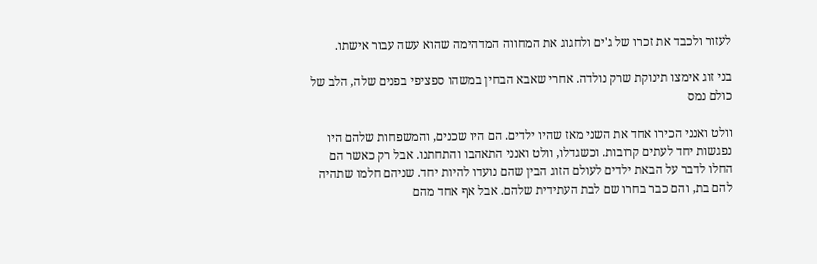לעזור ולכבד את זכרו של ג'ים ולחגוג את המחווה המדהימה שהוא עשה עבור אישתו.

בני זוג אימצו תינוקת שרק נולדה. אחרי שאבא הבחין במשהו ספציפי בפנים שלה, הלב של כולם נמס

וולט ואנני הכירו אחד את השני מאז שהיו ילדים. הם היו שכנים, והמשפחות שלהם היו נפגשות יחד לעתים קרובות. וכשגדלו, וולט ואנני התאהבו והתחתנו. אבל רק כאשר הם החלו לדבר על הבאת ילדים לעולם הזוג הבין שהם נועדו להיות יחד. שניהם חלמו שתהיה להם בת, והם כבר בחרו שם לבת העתידית שלהם. אבל אף אחד מהם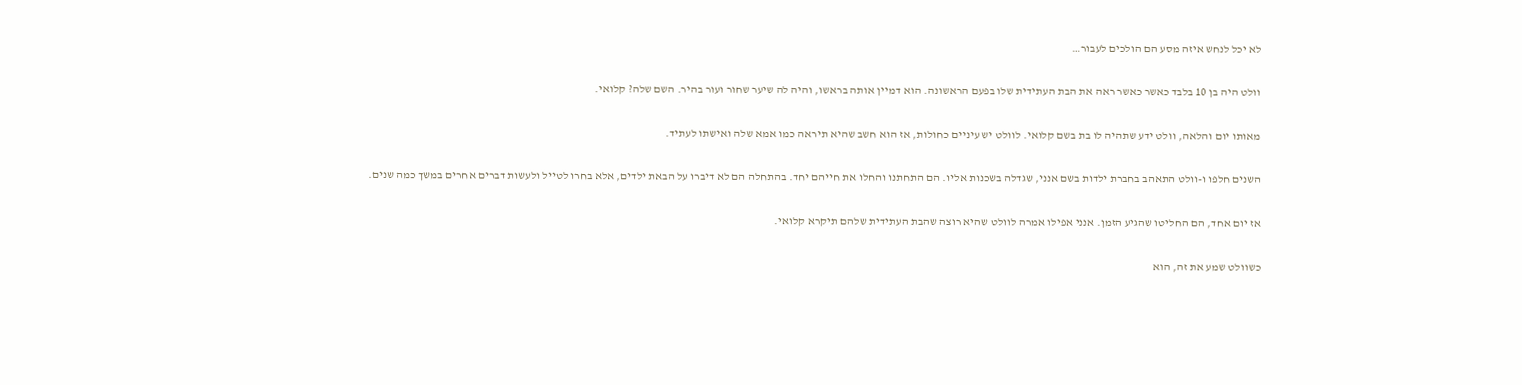לא יכל לנחש איזה מסע הם הולכים לעבור…

וולט היה בן 10 בלבד כאשר כאשר ראה את הבת העתידית שלו בפעם הראשונה. הוא דמיין אותה בראשו, והיה לה שיער שחור ועור בהיר. השם שלה? קלואי.

מאותו יום והלאה, וולט ידע שתהיה לו בת בשם קלואי. לוולט יש עיניים כחולות, אז הוא חשב שהיא תיראה כמו אמא שלה ואישתו לעתיד.

השנים חלפו ו-וולט התאהב בחברת ילדות בשם אנני, שגדלה בשכנות אליו. הם התחתנו והחלו את חייהם יחד. בהתחלה הם לא דיברו על הבאת ילדים, אלא בחרו לטייל ולעשות דברים אחרים במשך כמה שנים.

אז יום אחד, הם החליטו שהגיע הזמן. אנני אפילו אמרה לוולט שהיא רוצה שהבת העתידית שלהם תיקרא קלואי.

כשוולט שמע את זה, הוא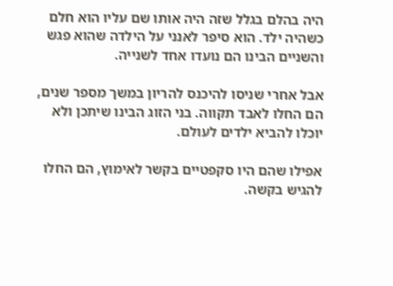היה בהלם בגלל שזה היה אותו שם עליו הוא חלם כשהיה ילד. הוא סיפר לאנני על הילדה שהוא פגש והשניים הבינו הם נועדו אחד לשנייה.

אבל אחרי שניסו להיכנס להריון במשך מספר שנים, הם החלו לאבד תקווה. בני הזוג הבינו שיתכן ולא יוכלו להביא ילדים לעולם.

אפילו שהם היו סקפטיים בקשר לאימוץ, הם החלו להגיש בקשה.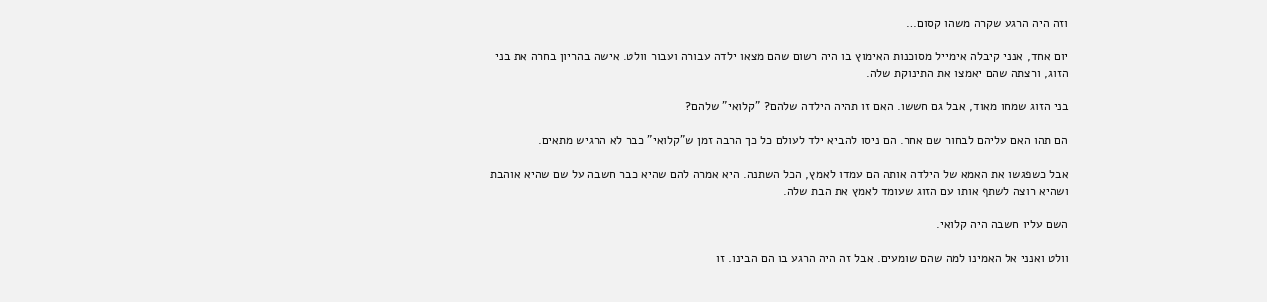וזה היה הרגע שקרה משהו קסום…

יום אחד, אנני קיבלה אימייל מסוכנות האימוץ בו היה רשום שהם מצאו ילדה עבורה ועבור וולט. אישה בהריון בחרה את בני הזוג, ורצתה שהם יאמצו את התינוקת שלה.

בני הזוג שמחו מאוד, אבל גם חששו. האם זו תהיה הילדה שלהם? "קלואי" שלהם?

הם תהו האם עליהם לבחור שם אחר. הם ניסו להביא ילד לעולם כל כך הרבה זמן ש"קלואי" כבר לא הרגיש מתאים.

אבל כשפגשו את האמא של הילדה אותה הם עמדו לאמץ, הכל השתנה. היא אמרה להם שהיא כבר חשבה על שם שהיא אוהבת ושהיא רוצה לשתף אותו עם הזוג שעומד לאמץ את הבת שלה.

השם עליו חשבה היה קלואי.

וולט ואנני אל האמינו למה שהם שומעים. אבל זה היה הרגע בו הם הבינו. זו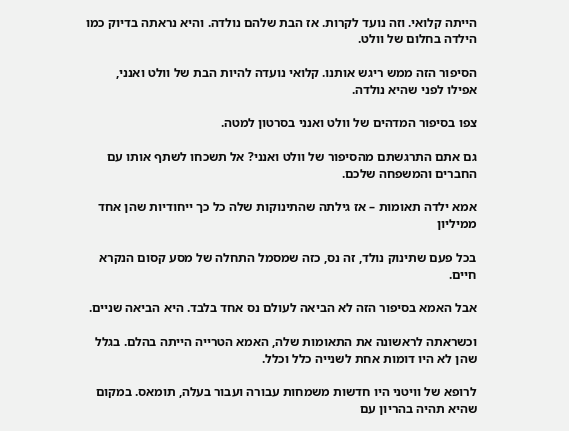הייתה קלואי. וזה נועד לקרות. אז הבת שלהם נולדה. והיא נראתה בדיוק כמו הילדה בחלום של וולט.

הסיפור הזה ממש ריגש אותנו. קלואי נועדה להיות הבת של וולט ואנני, אפילו לפני שהיא נולדה.

צפו בסיפור המדהים של וולט ואנני בסרטון למטה.

גם אתם התרגשתם מהסיפור של וולט ואנני? אל תשכחו לשתף אותו עם החברים והמשפחה שלכם.

אמא ילדה תאומות – אז גילתה שהתינוקות שלה כל כך ייחודיות שהן אחד ממיליון

בכל פעם שתינוק נולד, זה נס, כזה שמסמל התחלה של מסע קסום הנקרא חיים.

אבל האמא בסיפור הזה לא הביאה לעולם נס אחד בלבד. היא הביאה שניים.

וכשראתה לראשונה את התאומות שלה, האמא הטרייה הייתה בהלם. בגלל שהן לא היו דומות אחת לשנייה כלל וכלל.

לרופא של וויטני היו חדשות משמחות עבורה ועבור בעלה, תומאס. במקום שהיא תהיה בהריון עם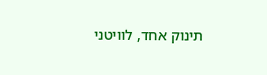תינוק אחד, לוויטני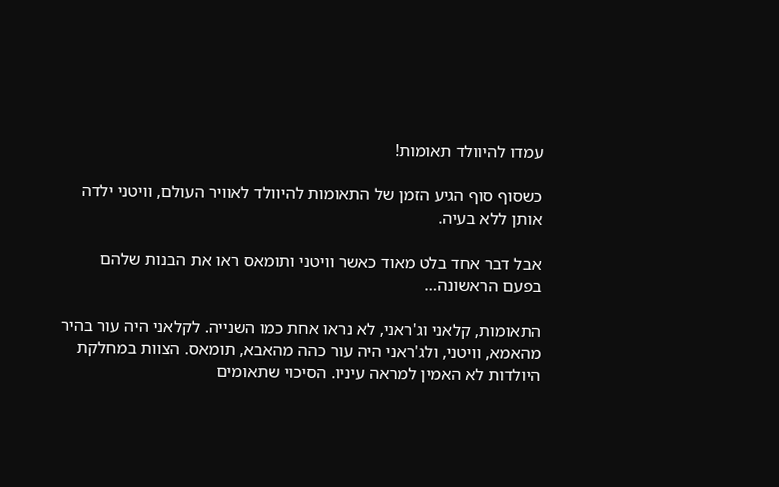עמדו להיוולד תאומות!

כשסוף סוף הגיע הזמן של התאומות להיוולד לאוויר העולם, וויטני ילדה אותן ללא בעיה.

אבל דבר אחד בלט מאוד כאשר וויטני ותומאס ראו את הבנות שלהם בפעם הראשונה…

התאומות, קלאני וג'ראני, לא נראו אחת כמו השנייה. לקלאני היה עור בהיר מהאמא, וויטני, ולג'ראני היה עור כהה מהאבא, תומאס. הצוות במחלקת היולדות לא האמין למראה עיניו. הסיכוי שתאומים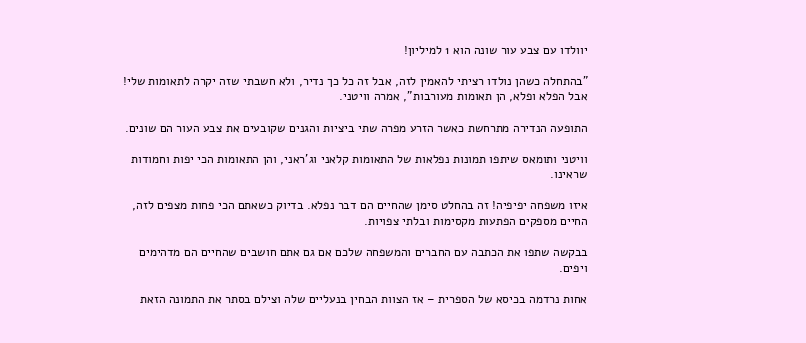יוולדו עם צבע עור שונה הוא 1 למיליון!

"בהתחלה כשהן נולדו רציתי להאמין לזה, אבל זה כל כך נדיר, ולא חשבתי שזה יקרה לתאומות שלי! אבל הפלא ופלא, הן תאומות מעורבות", אמרה וויטני.

התופעה הנדירה מתרחשת כאשר הזרע מפרה שתי ביציות והגנים שקובעים את צבע העור הם שונים.

וויטני ותומאס שיתפו תמונות נפלאות של התאומות קלאני וג'ראני, והן התאומות הכי יפות וחמודות שראינו.

איזו משפחה יפיפיה! זה בהחלט סימן שהחיים הם דבר נפלא. בדיוק כשאתם הכי פחות מצפים לזה, החיים מספקים הפתעות מקסימות ובלתי צפויות.

בבקשה שתפו את הכתבה עם החברים והמשפחה שלכם אם גם אתם חושבים שהחיים הם מדהימים ויפים.

אחות נרדמה בכיסא של הספרית – אז הצוות הבחין בנעליים שלה וצילם בסתר את התמונה הזאת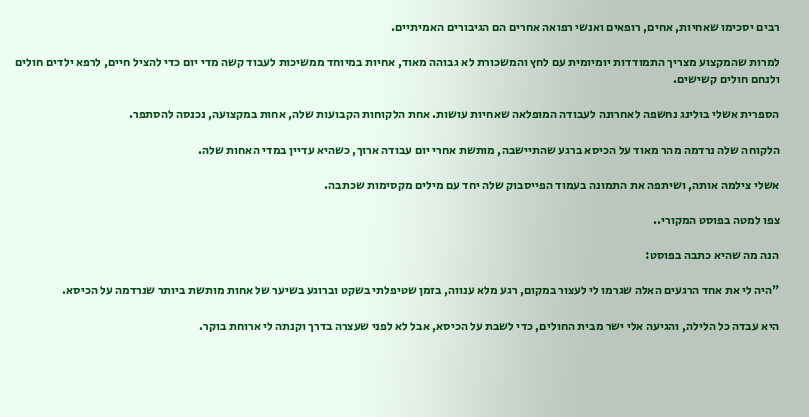רבים יסכימו שאחיות, אחים, רופאים ואנשי רפואה אחרים הם הגיבורים האמיתיים.

למרות שהמקצוע מצריך התמודדות יומיומית עם לחץ והמשכורת לא גבוהה מאוד, אחיות במיוחד ממשיכות לעבוד קשה מדי יום כדי להציל חיים, לרפא ילדים חולים ולנחם חולים קשישים.

הספרית אשלי בולינג נחשפה לאחרונה לעבודה המופלאה שאחיות עושות. אחת הלקוחות הקבועות שלה, אחות במקצועה, נכנסה להסתפר.

הלקוחה שלה נרדמה מהר מאוד על הכיסא ברגע שהתיישבה, מותשת אחרי יום עבודה ארוך, כשהיא עדיין במדי האחות שלה.

אשלי צילמה אותה, ושיתפה את התמונה בעמוד הפייסבוק שלה יחד עם מילים מקסימות שכתבה.

צפו למטה בפוסט המקורי..

הנה מה שהיא כתבה בפוסט:

"היה לי את אחד הרגעים האלה שגרמו לי לעצור במקום, רגע מלא ענווה, בזמן שטיפלתי בשקט וברוגע בשיער של אחות מותשת ביותר שנרדמה על הכיסא.

היא עבדה כל הלילה, והגיעה אלי ישר מבית החולים, כדי לשבת על הכיסא, אבל לא לפני שעצרה בדרך וקנתה לי ארוחת בוקר.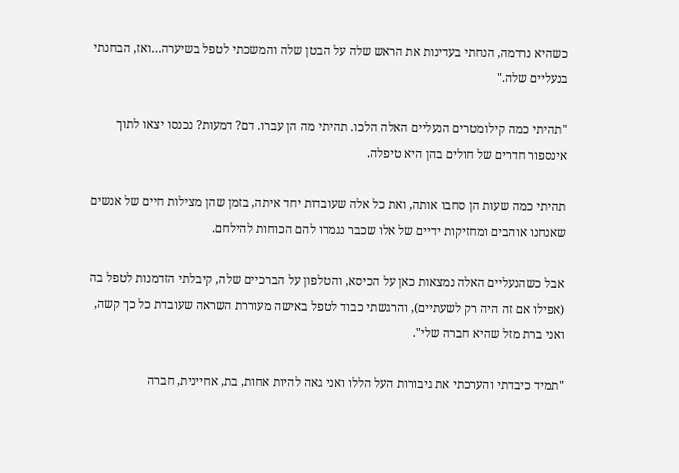כשהיא נרדמה, הנחתי בעדינות את הראש שלה על הבטן שלה והמשכתי לטפל בשיערה…ואז, הבחנתי בנעליים שלה."

"תהיתי כמה קילומטרים הנעליים האלה הלכו. תהיתי מה הן עברו. דם? דמעות? נכנסו יצאו לתוך אינספור חדרים של חולים בהן היא טיפלה.

תהיתי כמה שעות הן סחבו אותה, ואת כל אלה שעובדות יחד איתה, בזמן שהן מצילות חיים של אנשים שאנחנו אוהבים ומחזיקות ידיים של אלו שכבר נגמרו להם הכוחות להילחם.

אבל כשהנעליים האלה נמצאות כאן על הכיסא, והטלפון על הברכיים שלה, קיבלתי הזדמנות לטפל בה (אפילו אם זה היה רק לשעתיים), והרגשתי כבוד לטפל באישה מעוררת השראה שעובדת כל כך קשה, ואני ברת מזל שהיא חברה שלי".

"תמיד כיבדתי והערכתי את גיבורות העל הללו ואני גאה להיות אחות, בת, אחיינית, חברה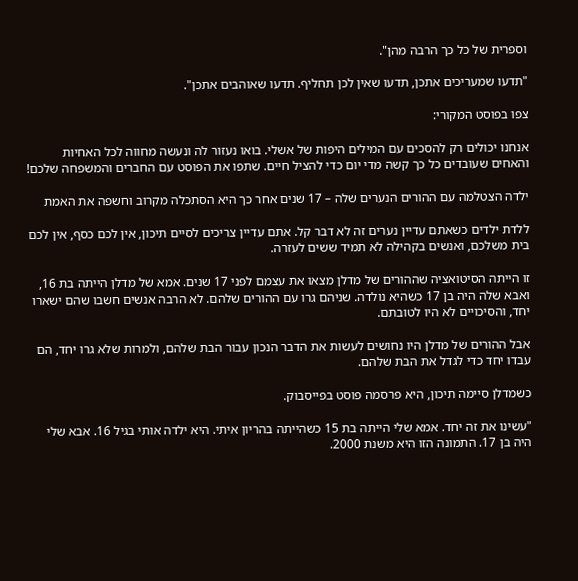וספרית של כל כך הרבה מהן".

"תדעו שמעריכים אתכן, תדעו שאין לכן תחליף. תדעו שאוהבים אתכן".

צפו בפוסט המקורי:

אנחנו יכולים רק להסכים עם המילים היפות של אשלי. בואו נעזור לה ונעשה מחווה לכל האחיות והאחים שעובדים כל כך קשה מדי יום כדי להציל חיים. שתפו את הפוסט עם החברים והמשפחה שלכם!

ילדה הצטלמה עם ההורים הנערים שלה – 17 שנים אחר כך היא הסתכלה מקרוב וחשפה את האמת

ללדת ילדים כשאתם עדיין נערים זה לא דבר קל. אתם עדיין צריכים לסיים תיכון, אין לכם כסף, אין לכם בית משלכם, ואנשים בקהילה לא תמיד ששים לעזרה.

זו הייתה הסיטואציה שההורים של מדלן מצאו את עצמם לפני 17 שנים. אמא של מדלן הייתה בת 16, ואבא שלה היה בן 17 כשהיא נולדה. שניהם גרו עם ההורים שלהם. לא הרבה אנשים חשבו שהם ישארו יחד, והסיכויים לא היו לטובתם.

אבל ההורים של מדלן היו נחושים לעשות את הדבר הנכון עבור הבת שלהם, ולמרות שלא גרו יחד, הם עבדו יחד כדי לגדל את הבת שלהם.

כשמדלן סיימה תיכון, היא פרסמה פוסט בפייסבוק.

"עשינו את זה יחד. אמא שלי הייתה בת 15 כשהייתה בהריון איתי. היא ילדה אותי בגיל 16. אבא שלי היה בן 17. התמונה הזו היא משנת 2000.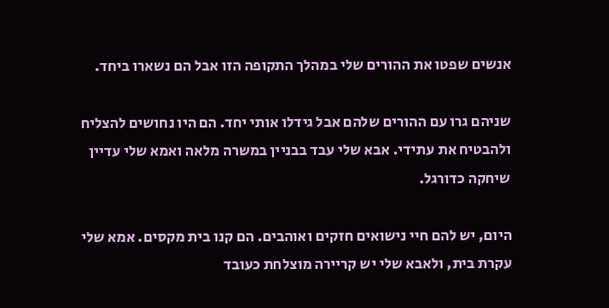אנשים שפטו את ההורים שלי במהלך התקופה הזו אבל הם נשארו ביחד.

שניהם גרו עם ההורים שלהם אבל גידלו אותי יחד. הם היו נחושים להצליח ולהבטיח את עתידי. אבא שלי עבד בבניין במשרה מלאה ואמא שלי עדיין שיחקה כדורגל.

היום, יש להם חיי נישואים חזקים ואוהבים. הם קנו בית מקסים. אמא שלי עקרת בית, ולאבא שלי יש קריירה מוצלחת כעובד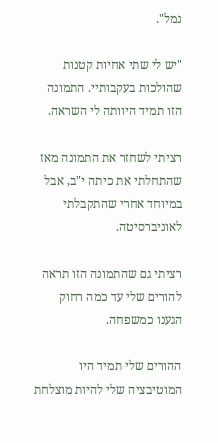נמל".

"יש לי שתי אחיות קטנות שהולכות בעקבותיי. התמונה הזו תמיד היוותה לי השראה.

רציתי לשחזר את התמונה מאז שהתחלתי את כיתה י"ב, אבל במיוחד אחרי שהתקבלתי לאוניברסיטה.

רציתי גם שהתמונה הזו תראה להורים שלי עד כמה רחוק הגענו כמשפחה.

ההורים שלי תמיד היו המוטיבציה שלי להיות מוצלחת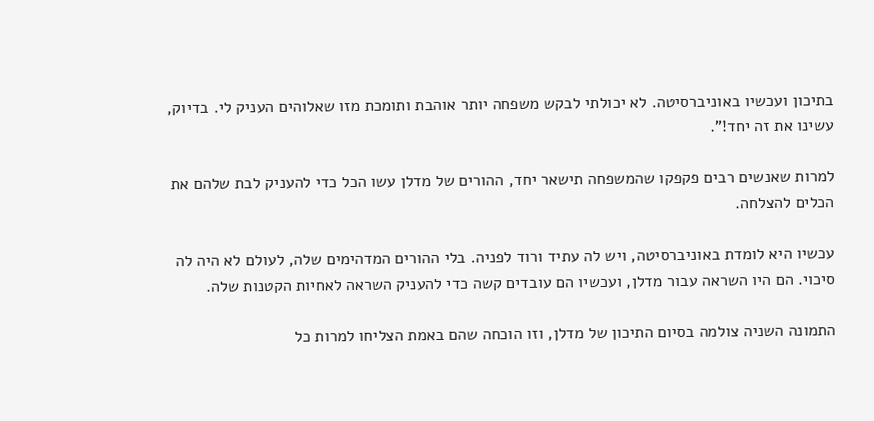בתיכון ועכשיו באוניברסיטה. לא יכולתי לבקש משפחה יותר אוהבת ותומכת מזו שאלוהים העניק לי. בדיוק, עשינו את זה יחד!".

למרות שאנשים רבים פקפקו שהמשפחה תישאר יחד, ההורים של מדלן עשו הכל כדי להעניק לבת שלהם את הכלים להצלחה.

עכשיו היא לומדת באוניברסיטה, ויש לה עתיד ורוד לפניה. בלי ההורים המדהימים שלה, לעולם לא היה לה סיכוי. הם היו השראה עבור מדלן, ועכשיו הם עובדים קשה כדי להעניק השראה לאחיות הקטנות שלה.

התמונה השניה צולמה בסיום התיכון של מדלן, וזו הוכחה שהם באמת הצליחו למרות כל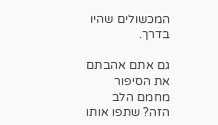המכשולים שהיו בדרך.

גם אתם אהבתם את הסיפור מחמם הלב הזה? שתפו אותו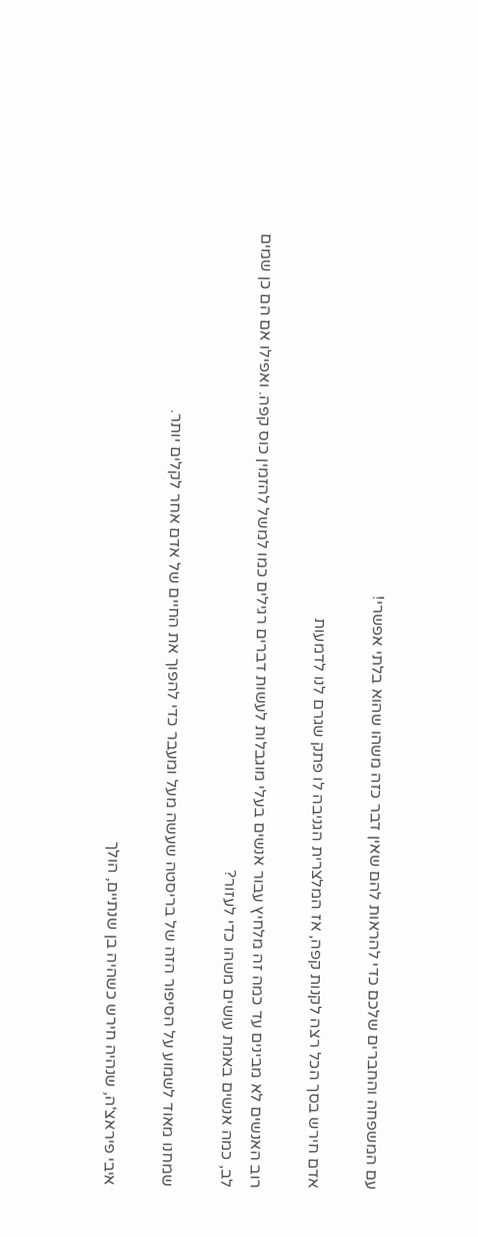עם המשפחה והחברים שלכם כדי להראות להם שאין דבר כזה משהו שהוא בלתי אפשרי!

אדם חירש בסך הכל רצה לקנות קפה, אז המלצרית הגניבה לו פתק שגרם לנו לדמעות

רוב האנשים לא מבינים עד כמה זה מלחיץ עבור אנשים בעלי מוגבלות לעשות דברים רגילים כמו למשל להזמין כוס קפה. ואפילו אם הם כן שמים לב, כמה אנשים באמת עושים משהו כדי לעזור?

שמחנו מאוד לשמוע על הסיפור הזה של בריסטה שעשה מעל ומעבר כדי להפוך את החיים של אדם אחר לקלים יותר.

איבי פיראצ'ה, שנהיה חירש כשהיה בן שנתיים, הולך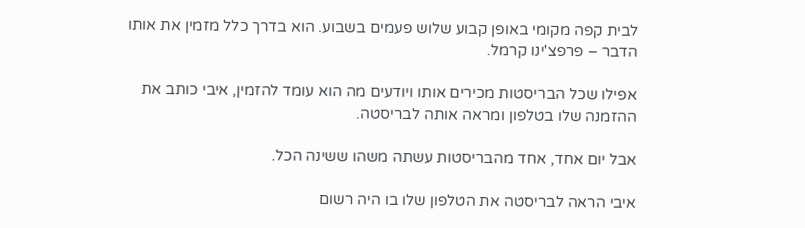לבית קפה מקומי באופן קבוע שלוש פעמים בשבוע. הוא בדרך כלל מזמין את אותו הדבר – פרפצ'ינו קרמל.

אפילו שכל הבריסטות מכירים אותו ויודעים מה הוא עומד להזמין, איבי כותב את ההזמנה שלו בטלפון ומראה אותה לבריסטה.

אבל יום אחד, אחד מהבריסטות עשתה משהו ששינה הכל.

איבי הראה לבריסטה את הטלפון שלו בו היה רשום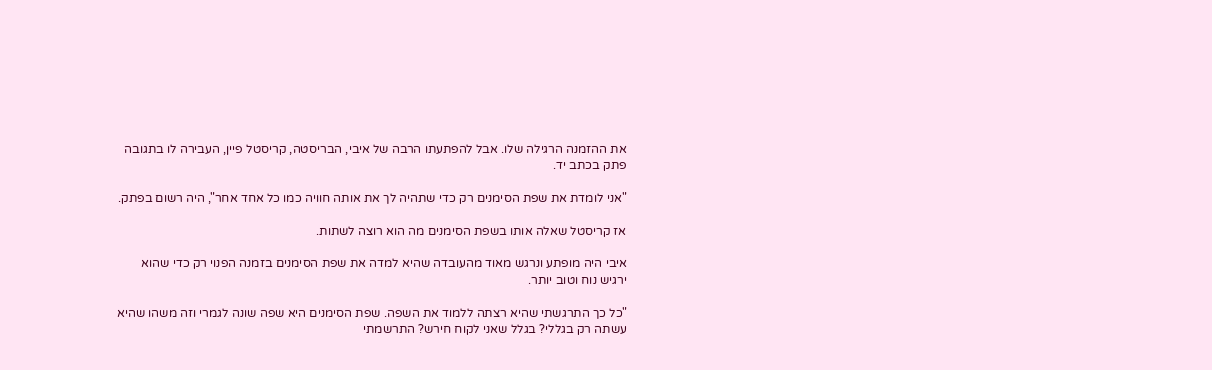את ההזמנה הרגילה שלו. אבל להפתעתו הרבה של איבי, הבריסטה, קריסטל פיין, העבירה לו בתגובה פתק בכתב יד.

"אני לומדת את שפת הסימנים רק כדי שתהיה לך את אותה חוויה כמו כל אחד אחר", היה רשום בפתק.

אז קריסטל שאלה אותו בשפת הסימנים מה הוא רוצה לשתות.

איבי היה מופתע ונרגש מאוד מהעובדה שהיא למדה את שפת הסימנים בזמנה הפנוי רק כדי שהוא ירגיש נוח וטוב יותר.

"כל כך התרגשתי שהיא רצתה ללמוד את השפה. שפת הסימנים היא שפה שונה לגמרי וזה משהו שהיא עשתה רק בגללי? בגלל שאני לקוח חירש? התרשמתי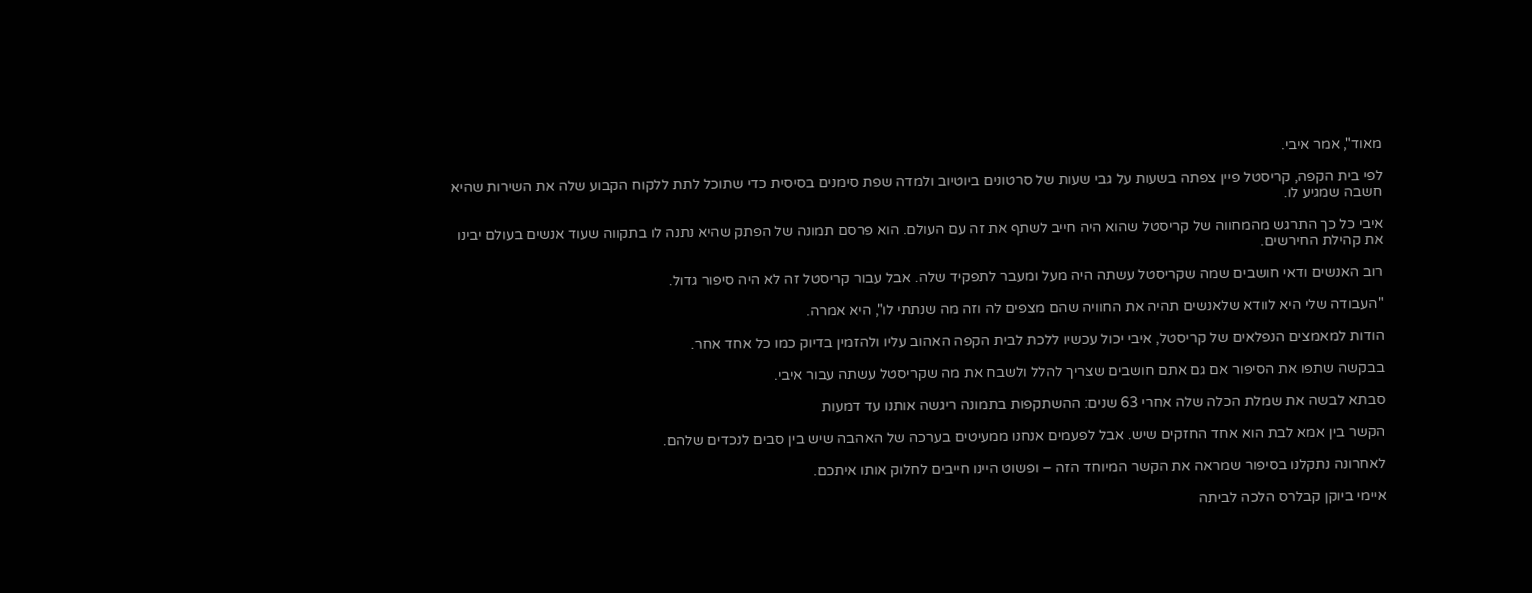מאוד", אמר איבי.

לפי בית הקפה, קריסטל פיין צפתה בשעות על גבי שעות של סרטונים ביוטיוב ולמדה שפת סימנים בסיסית כדי שתוכל לתת ללקוח הקבוע שלה את השירות שהיא חשבה שמגיע לו.

איבי כל כך התרגש מהמחווה של קריסטל שהוא היה חייב לשתף את זה עם העולם. הוא פרסם תמונה של הפתק שהיא נתנה לו בתקווה שעוד אנשים בעולם יבינו את קהילת החירשים.

רוב האנשים ודאי חושבים שמה שקריסטל עשתה היה מעל ומעבר לתפקיד שלה. אבל עבור קריסטל זה לא היה סיפור גדול.

"העבודה שלי היא לוודא שלאנשים תהיה את החוויה שהם מצפים לה וזה מה שנתתי לו", היא אמרה.

הודות למאמצים הנפלאים של קריסטל, איבי יכול עכשיו ללכת לבית הקפה האהוב עליו ולהזמין בדיוק כמו כל אחד אחר.

בבקשה שתפו את הסיפור אם גם אתם חושבים שצריך להלל ולשבח את מה שקריסטל עשתה עבור איבי.

סבתא לבשה את שמלת הכלה שלה אחרי 63 שנים: ההשתקפות בתמונה ריגשה אותנו עד דמעות

הקשר בין אמא לבת הוא אחד החזקים שיש. אבל לפעמים אנחנו ממעיטים בערכה של האהבה שיש בין סבים לנכדים שלהם.

לאחרונה נתקלנו בסיפור שמראה את הקשר המיוחד הזה – ופשוט היינו חייבים לחלוק אותו איתכם.

איימי ביוקן קבלרס הלכה לביתה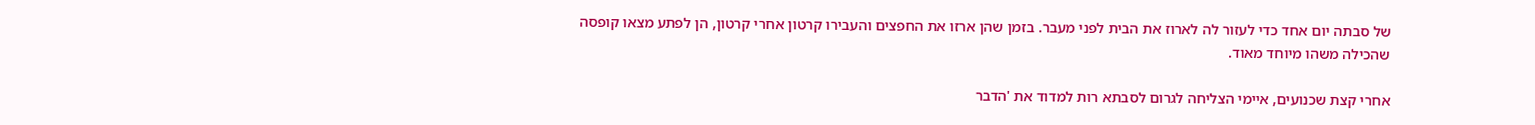של סבתה יום אחד כדי לעזור לה לארוז את הבית לפני מעבר. בזמן שהן ארזו את החפצים והעבירו קרטון אחרי קרטון, הן לפתע מצאו קופסה שהכילה משהו מיוחד מאוד.

אחרי קצת שכנועים, איימי הצליחה לגרום לסבתא רות למדוד את 'הדבר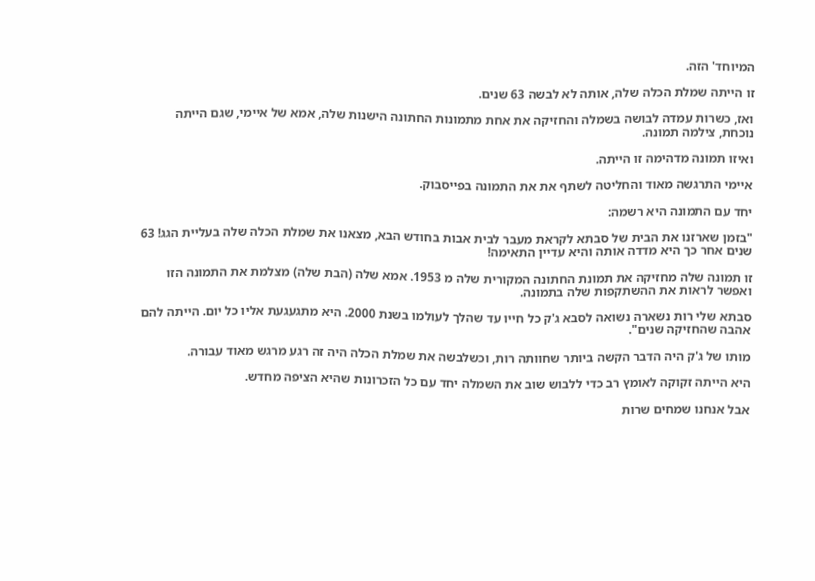המיוחד' הזה.

זו הייתה שמלת הכלה שלה, אותה לא לבשה 63 שנים.

ואז, כשרות עמדה לבושה בשמלה והחזיקה את אחת מתמונות החתונה הישנות שלה, אמא של איימי, שגם הייתה נוכחת, צילמה תמונה.

ואיזו תמונה מדהימה זו הייתה.

איימי התרגשה מאוד והחליטה לשתף את את התמונה בפייסבוק.

יחד עם התמונה היא רשמה:

"בזמן שארזנו את הבית של סבתא לקראת מעבר לבית אבות בחודש הבא, מצאנו את שמלת הכלה שלה בעליית הגג! 63 שנים אחר כך היא מדדה אותה והיא עדיין התאימה!

זו תמונה שלה מחזיקה את תמונת החתונה המקורית שלה מ 1953. אמא שלה (הבת שלה) מצלמת את התמונה הזו ואפשר לראות את ההשתקפות שלה בתמונה.

סבתא שלי רות נשארה נשואה לסבא ג'ק כל חייו עד שהלך לעולמו בשנת 2000. היא מתגעגעת אליו כל יום. הייתה להם אהבה שהחזיקה שנים".

מותו של ג'ק היה הדבר הקשה ביותר שחוותה רות, וכשלבשה את שמלת הכלה היה זה רגע מרגש מאוד עבורה.

היא הייתה זקוקה לאומץ רב כדי ללבוש שוב את השמלה יחד עם כל הזכרונות שהיא הציפה מחדש.

אבל אנחנו שמחים שרות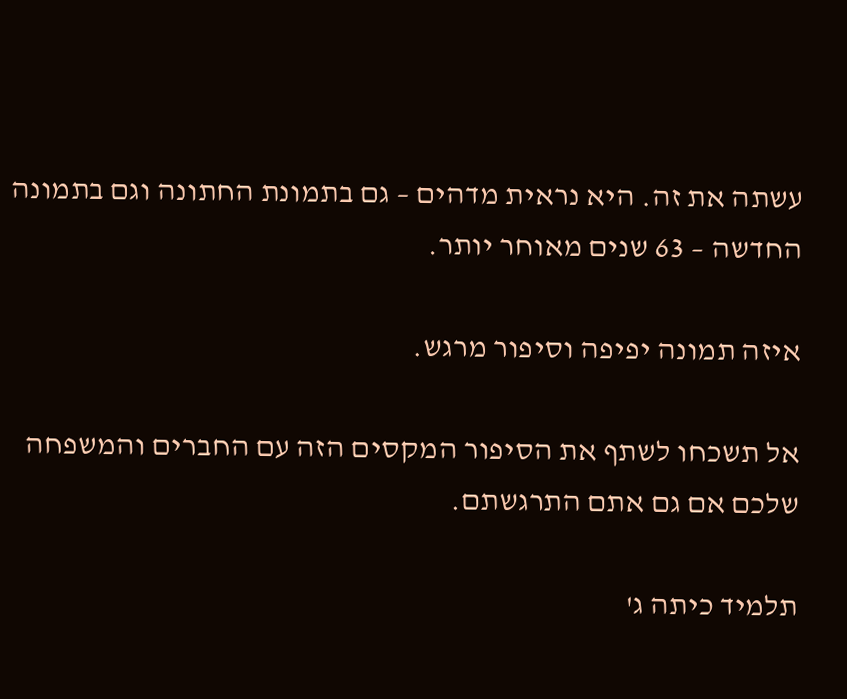עשתה את זה. היא נראית מדהים – גם בתמונת החתונה וגם בתמונה החדשה – 63 שנים מאוחר יותר.

איזה תמונה יפיפה וסיפור מרגש.

אל תשכחו לשתף את הסיפור המקסים הזה עם החברים והמשפחה שלכם אם גם אתם התרגשתם.

תלמיד כיתה ג'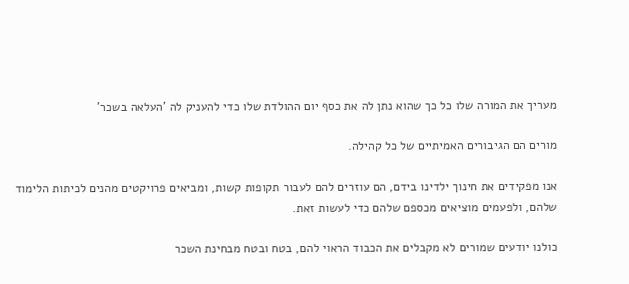מעריך את המורה שלו כל כך שהוא נתן לה את כסף יום ההולדת שלו כדי להעניק לה 'העלאה בשכר'

מורים הם הגיבורים האמיתיים של כל קהילה.

אנו מפקידים את חינוך ילדינו בידם, הם עוזרים להם לעבור תקופות קשות, ומביאים פרויקטים מהנים לכיתות הלימוד שלהם, ולפעמים מוציאים מכספם שלהם כדי לעשות זאת.

כולנו יודעים שמורים לא מקבלים את הכבוד הראוי להם, בטח ובטח מבחינת השכר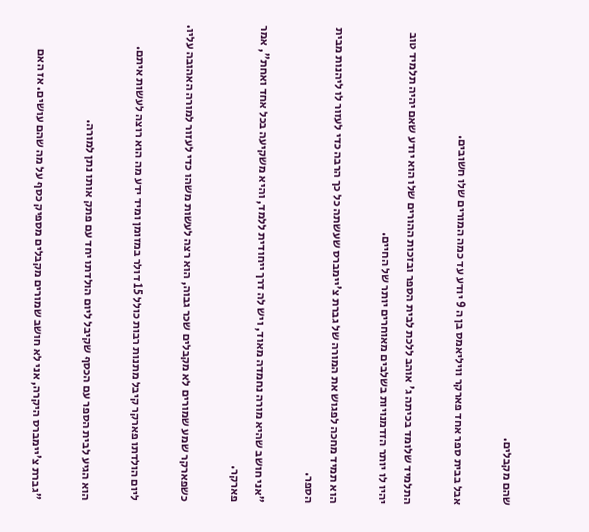שהם מקבלים.

אבל בבית ספר אחד פארקר וויליאמס בן ה 9 יודע עד כמה המורים שלו חשובים.

התלמיד שלומד בכיתה ג' אוהב ללכת לבית הספר ובזכות ההורים שלו הוא יודע שאם יהיה תלמיד טוב יהיו לו יותר הזדמנויות בשלבים מאוחרים יותר של החיים.

הוא תמיד מחכה לפגוש את המורה של גברת צ'יימברס שעשתה כל כך הרבה כדי לעזור לו ליהנות מבית הספר.

"אני חושב שהיא מורה נחמדה מאוד, ויש לה דרך ייחודית ללמד, והיא משקיעה בכל אחד ואחת", אמר פארקר.

כשפארקר שמע שמורים לא מקבלים שכר גבוה, הוא רצה לעשות משהו כדי לעזור למורה האהובה עליו.

ליום הולדתו פארקר קיבל מתנות רבות כולל 15 דולר במזומן ומיד ידע מה הוא רוצה לעשות איתם.

הוא הגיע לבית הספר עם הכסף שקיבל ליום הולדתו יחד עם פתק אותו נתן למורה.

"גברת צ'יימברס היקרה, אני לא חושב שמורים מקבלים מספיק כסף על מה שהם עושים. אז האם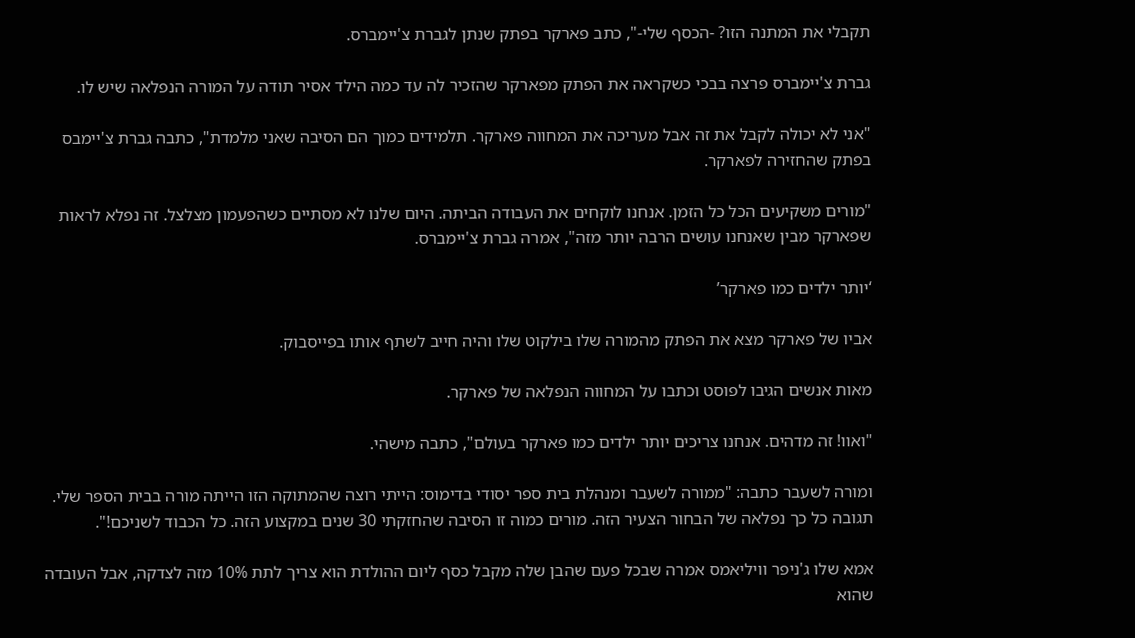תקבלי את המתנה הזו? -הכסף שלי-", כתב פארקר בפתק שנתן לגברת צ'יימברס.

גברת צ'יימברס פרצה בבכי כשקראה את הפתק מפארקר שהזכיר לה עד כמה הילד אסיר תודה על המורה הנפלאה שיש לו.

"אני לא יכולה לקבל את זה אבל מעריכה את המחווה פארקר. תלמידים כמוך הם הסיבה שאני מלמדת", כתבה גברת צ'יימבס בפתק שהחזירה לפארקר.

"מורים משקיעים הכל כל הזמן. אנחנו לוקחים את העבודה הביתה. היום שלנו לא מסתיים כשהפעמון מצלצל. זה נפלא לראות שפארקר מבין שאנחנו עושים הרבה יותר מזה", אמרה גברת צ'יימברס.

‘יותר ילדים כמו פארקר’

אביו של פארקר מצא את הפתק מהמורה שלו בילקוט שלו והיה חייב לשתף אותו בפייסבוק.

מאות אנשים הגיבו לפוסט וכתבו על המחווה הנפלאה של פארקר.

"ואוו! זה מדהים. אנחנו צריכים יותר ילדים כמו פארקר בעולם", כתבה מישהי.

ומורה לשעבר כתבה: "ממורה לשעבר ומנהלת בית ספר יסודי בדימוס: הייתי רוצה שהמתוקה הזו הייתה מורה בבית הספר שלי. תגובה כל כך נפלאה של הבחור הצעיר הזה. מורים כמוה זו הסיבה שהחזקתי 30 שנים במקצוע הזה. כל הכבוד לשניכם!".

אמא שלו ג'ניפר וויליאמס אמרה שבכל פעם שהבן שלה מקבל כסף ליום ההולדת הוא צריך לתת 10% מזה לצדקה, אבל העובדה שהוא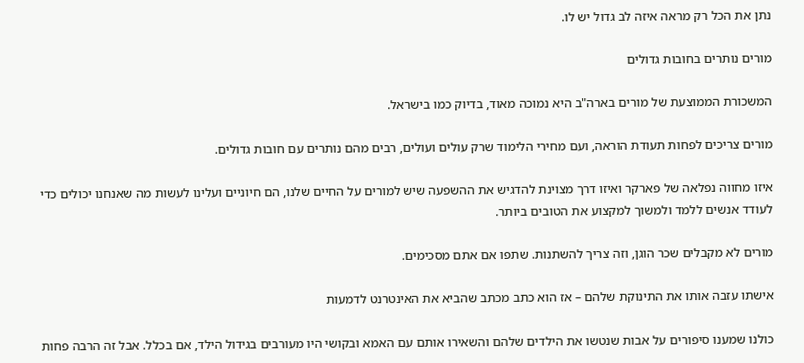נתן את הכל רק מראה איזה לב גדול יש לו.

מורים נותרים בחובות גדולים

המשכורת הממוצעת של מורים בארה"ב היא נמוכה מאוד, בדיוק כמו בישראל.

מורים צריכים לפחות תעודת הוראה, ועם מחירי הלימוד שרק עולים ועולים, רבים מהם נותרים עם חובות גדולים.

איזו מחווה נפלאה של פארקר ואיזו דרך מצוינת להדגיש את ההשפעה שיש למורים על החיים שלנו, הם חיוניים ועלינו לעשות מה שאנחנו יכולים כדי לעודד אנשים ללמד ולמשוך למקצוע את הטובים ביותר.

מורים לא מקבלים שכר הוגן, וזה צריך להשתנות. שתפו אם אתם מסכימים.

אישתו עזבה אותו את התינוקת שלהם – אז הוא כתב מכתב שהביא את האינטרנט לדמעות

כולנו שמענו סיפורים על אבות שנטשו את הילדים שלהם והשאירו אותם עם האמא ובקושי היו מעורבים בגידול הילד, אם בכלל. אבל זה הרבה פחות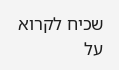שכיח לקרוא על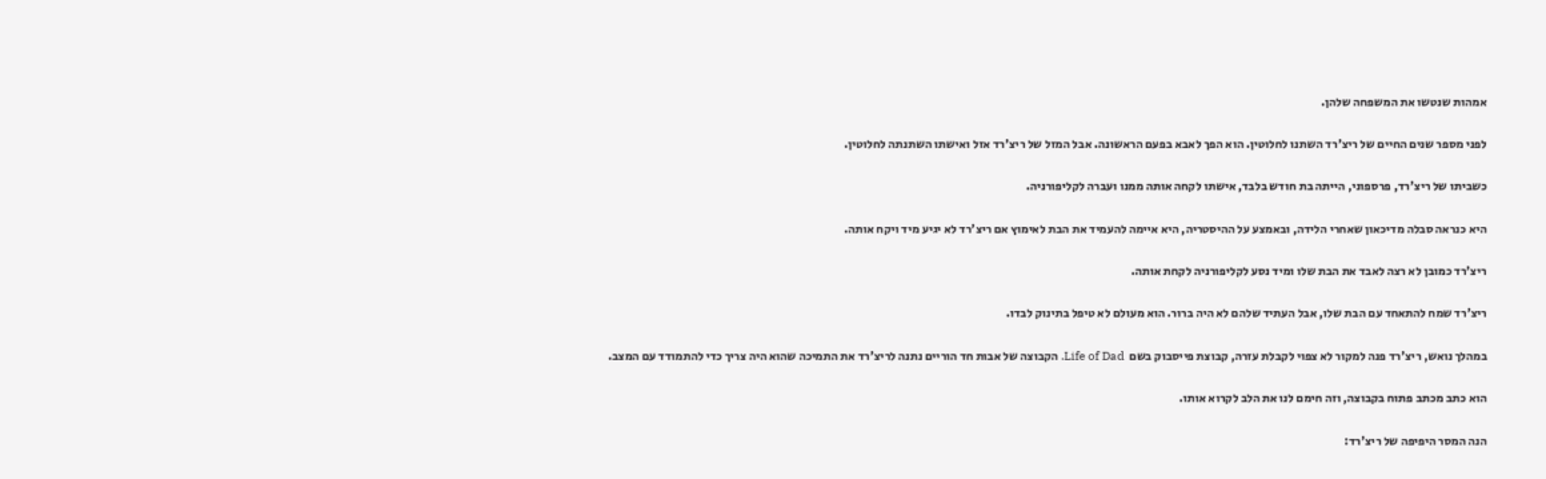אמהות שנטשו את המשפחה שלהן.

לפני מספר שנים החיים של ריצ'רד השתנו לחלוטין. הוא הפך לאבא בפעם הראשונה. אבל המזל של ריצ'רד אזל ואישתו השתנתה לחלוטין.

כשביתו של ריצ'רד, פרספוני, הייתה בת חודש בלבד, אישתו לקחה אותה ממנו ועברה לקליפורניה.

היא כנראה סבלה מדיכאון שאחרי הלידה, ובאמצע על ההיסטריה, היא איימה להעמיד את הבת לאימוץ אם ריצ'רד לא יגיע מיד ויקח אותה.

ריצ'רד כמובן לא רצה לאבד את הבת שלו ומיד נסע לקליפורניה לקחת אותה.

ריצ'רד שמח להתאחד עם הבת שלו, אבל העתיד שלהם לא היה ברור. הוא מעולם לא טיפל בתינוק לבדו.

במהלך נואש, ריצ'רד פנה למקור לא צפוי לקבלת עזרה, קבוצת פייסבוק בשם  Life of Dad. הקבוצה של אבות חד הוריים נתנה לריצ'רד את התמיכה שהוא היה צריך כדי להתמודד עם המצב.

הוא כתב מכתב פתוח בקבוצה, וזה חימם לנו את הלב לקרוא אותו.

הנה המסר היפיפה של ריצ'רד: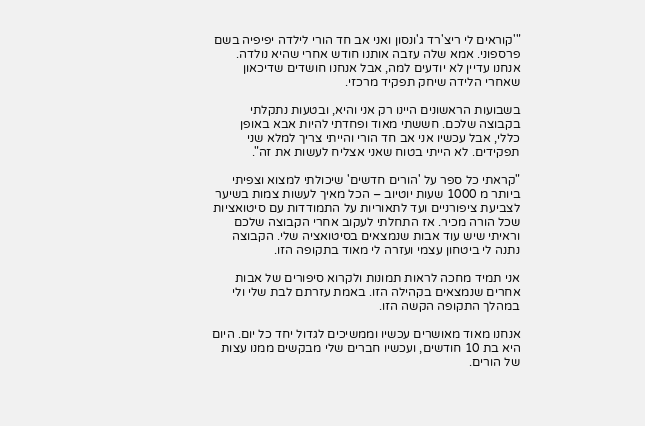"'קוראים לי ריצ'רד ג'ונסון ואני אב חד הורי לילדה יפיפיה בשם פרספוני. אמא שלה עזבה אותנו חודש אחרי שהיא נולדה. אנחנו עדיין לא יודעים למה, אבל אנחנו חושדים שדיכאון שאחרי הלידה שיחק תפקיד מרכזי.

בשבועות הראשונים היינו רק אני והיא, ובטעות נתקלתי בקבוצה שלכם. חששתי מאוד ופחדתי להיות אבא באופן כללי, אבל עכשיו אני אב חד הורי והייתי צריך למלא שני תפקידים. לא הייתי בטוח שאני אצליח לעשות את זה".

"קראתי כל ספר על 'הורים חדשים' שיכולתי למצוא וצפיתי ביותר מ 1000 שעות יוטיוב – הכל מאיך לעשות צמות בשיער לצביעת ציפורניים ועד לתאוריות על התמודדות עם סיטואציות שכל הורה מכיר. אז התחלתי לעקוב אחרי הקבוצה שלכם וראיתי שיש עוד אבות שנמצאים בסיטואציה שלי. הקבוצה נתנה לי ביטחון עצמי ועזרה לי מאוד בתקופה הזו.

אני תמיד מחכה לראות תמונות ולקרוא סיפורים של אבות אחרים שנמצאים בקהילה הזו. באמת עזרתם לבת שלי ולי במהלך התקופה הקשה הזו.

אנחנו מאוד מאושרים עכשיו וממשיכים לגדול יחד כל יום. היום היא בת 10 חודשים, ועכשיו חברים שלי מבקשים ממנו עצות של הורים.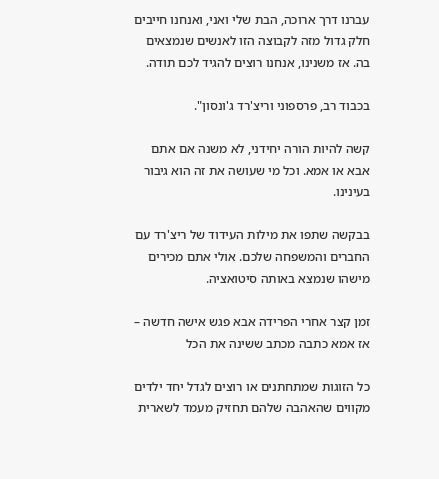עברנו דרך ארוכה, הבת שלי ואני, ואנחנו חייבים חלק גדול מזה לקבוצה הזו לאנשים שנמצאים בה. אז משנינו, אנחנו רוצים להגיד לכם תודה.

בכבוד רב, פרספוני וריצ'רד ג'ונסון".

קשה להיות הורה יחידני, לא משנה אם אתם אבא או אמא. וכל מי שעושה את זה הוא גיבור בעינינו.

בבקשה שתפו את מילות העידוד של ריצ'רד עם החברים והמשפחה שלכם. אולי אתם מכירים מישהו שנמצא באותה סיטואציה.

זמן קצר אחרי הפרידה אבא פגש אישה חדשה – אז אמא כתבה מכתב ששינה את הכל

כל הזוגות שמתחתנים או רוצים לגדל יחד ילדים מקווים שהאהבה שלהם תחזיק מעמד לשארית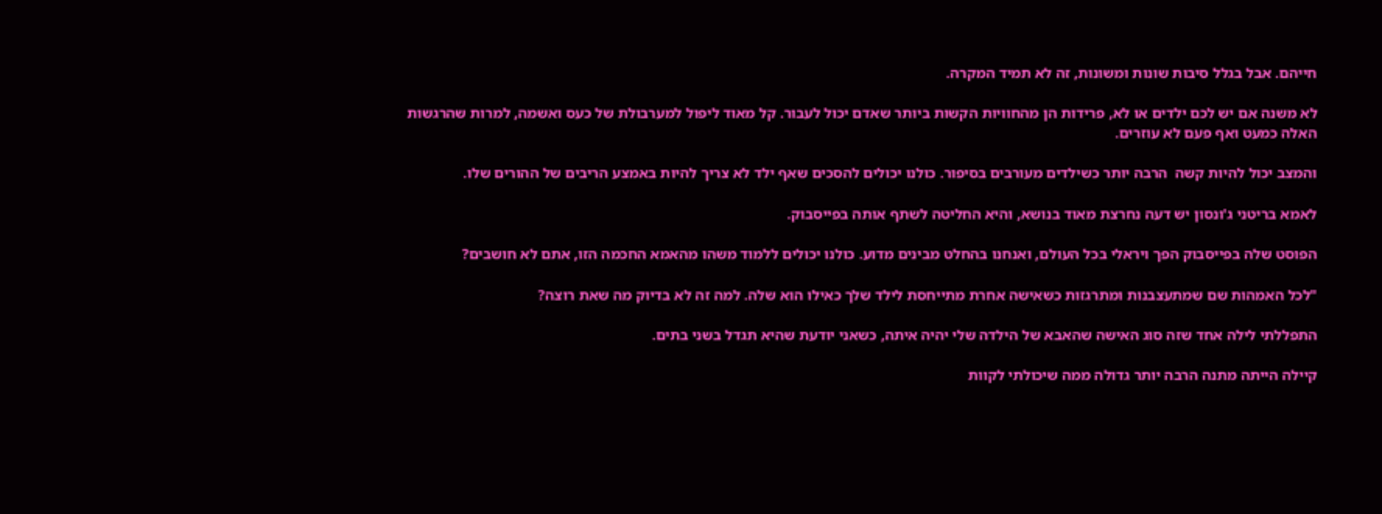חייהם. אבל בגלל סיבות שונות ומשונות, זה לא תמיד המקרה.

לא משנה אם יש לכם ילדים או לא, פרידות הן מהחוויות הקשות ביותר שאדם יכול לעבור. קל מאוד ליפול למערבולת של כעס ואשמה, למרות שהרגשות האלה כמעט ואף פעם לא עוזרים.

והמצב יכול להיות קשה  הרבה יותר כשילדים מעורבים בסיפור. כולנו יכולים להסכים שאף ילד לא צריך להיות באמצע הריבים של ההורים שלו.

לאמא בריטני ג'ונסון יש דעה נחרצת מאוד בנושא, והיא החליטה לשתף אותה בפייסבוק.

הפוסט שלה בפייסבוק הפך ויראלי בכל העולם, ואנחנו בהחלט מבינים מדוע. כולנו יכולים ללמוד משהו מהאמא החכמה הזו, אתם לא חושבים?

"לכל האמהות שם שמתעצבנות ומתרגזות כשאישה אחרת מתייחסת לילד שלך כאילו הוא שלה. למה זה לא בדיוק מה שאת רוצה?

התפללתי לילה אחד שזה סוג האישה שהאבא של הילדה שלי יהיה איתה, כשאני יודעת שהיא תגדל בשני בתים.

קיילה הייתה מתנה הרבה יותר גדולה ממה שיכולתי לקוות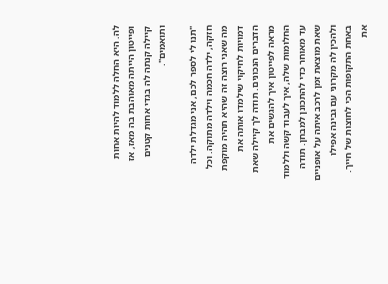לה. היא החלה ללמוד להיות אחות ופייטון הייתה מאוהבת בה מאז, אז קיילה קנתה לה בגדי אחות קטנים ותואמים".

"תנו לי לספר לכם, אני מגדלת ילדה חזקה, ילדה חכמה וילדה מתוקה. וכל מה שאני רוצה זה שהיא תהיה מוקפת דמויות לחיקוי שילמדו אותה את הדברים הנכונים. תודה לך קיילה שאת מראה לפייטון איך להגשים את החלומות שלה, איך לעבוד קשה וללמוד עד מאוחר כדי להתכונן למבחן. תודה שאת מוצאת זמן לרכב איתה על אופניים ולהכין לה מקרוני עם גבינה אפילו באחת התקופות הכי לחוצות של חייך. את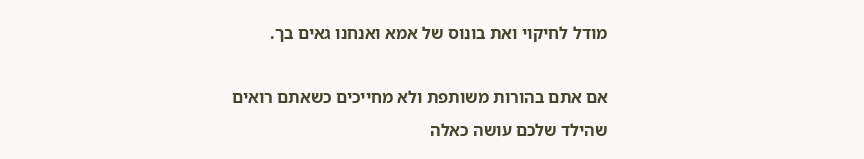מודל לחיקוי ואת בונוס של אמא ואנחנו גאים בך.

אם אתם בהורות משותפת ולא מחייכים כשאתם רואים שהילד שלכם עושה כאלה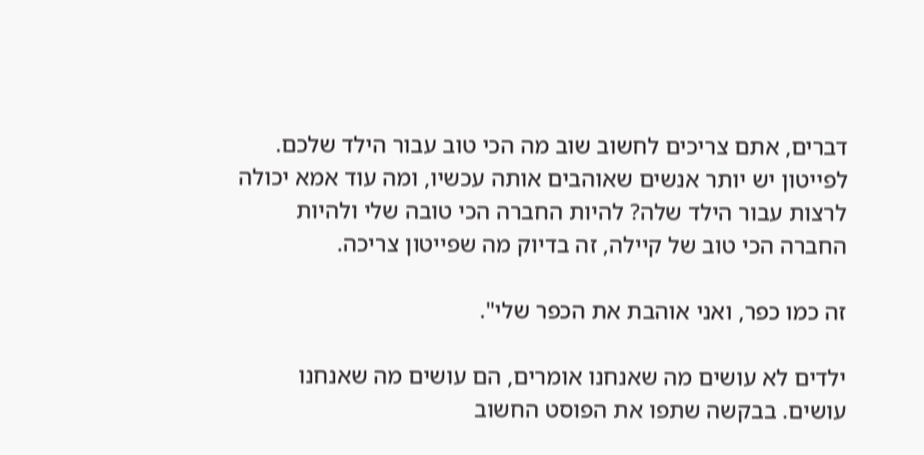דברים, אתם צריכים לחשוב שוב מה הכי טוב עבור הילד שלכם. לפייטון יש יותר אנשים שאוהבים אותה עכשיו, ומה עוד אמא יכולה לרצות עבור הילד שלה? להיות החברה הכי טובה שלי ולהיות החברה הכי טוב של קיילה, זה בדיוק מה שפייטון צריכה.

זה כמו כפר, ואני אוהבת את הכפר שלי".

ילדים לא עושים מה שאנחנו אומרים, הם עושים מה שאנחנו עושים. בבקשה שתפו את הפוסט החשוב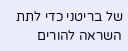של בריטני כדי לתת השראה להורים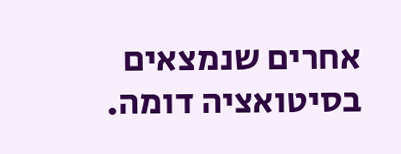אחרים שנמצאים בסיטואציה דומה.